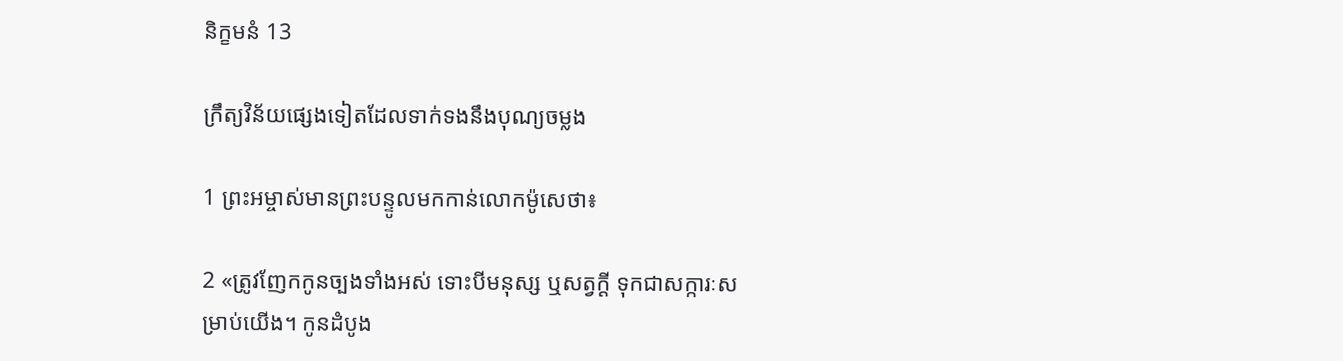និក្ខមនំ 13

ក្រឹត្យ‌វិន័យផ្សេងទៀតដែលទាក់ទងនឹងបុណ្យចម្លង

1 ព្រះ‌អម្ចាស់មានព្រះ‌បន្ទូលមកកាន់លោកម៉ូសេថា៖

2 «ត្រូវញែកកូនច្បងទាំងអស់ ទោះបីមនុស្ស ឬសត្វក្ដី ទុកជាសក្ការៈសម្រាប់យើង។ កូនដំបូង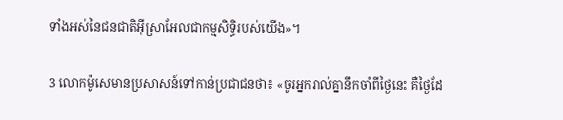ទាំងអស់នៃជន‌ជាតិអ៊ីស្រា‌អែលជាកម្មសិទ្ធិរបស់យើង»។

3 លោកម៉ូសេមានប្រសាសន៍ទៅកាន់ប្រជា‌ជនថា៖ «ចូរអ្នករាល់គ្នានឹកចាំពីថ្ងៃនេះ គឺថ្ងៃដែ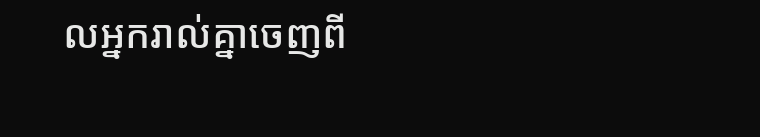លអ្នករាល់គ្នាចេញពី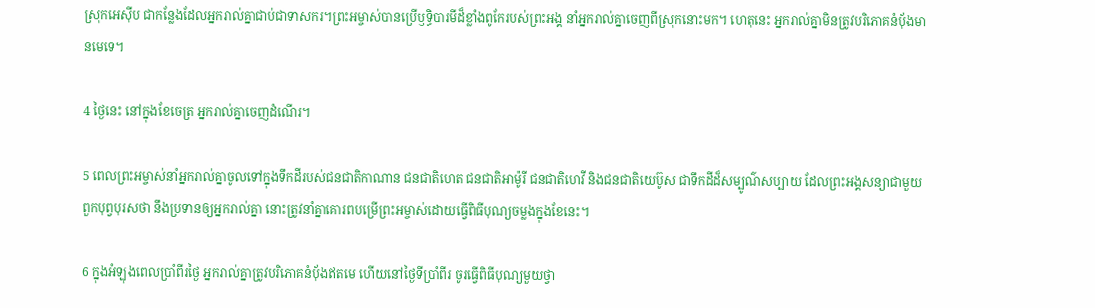ស្រុកអេស៊ីប ជាកន្លែងដែលអ្នករាល់គ្នាជាប់ជាទាសករ។ព្រះ‌អម្ចាស់បានប្រើឫទ្ធិ‌បារមីដ៏ខ្លាំងពូកែរបស់ព្រះ‌អង្គ នាំអ្នករាល់គ្នាចេញពីស្រុកនោះមក។ ហេតុនេះ អ្នករាល់គ្នាមិនត្រូវបរិភោគនំប៉័ងមានមេទេ។

4 ថ្ងៃនេះ នៅក្នុងខែចេត្រ អ្នករាល់គ្នាចេញដំណើរ។

5 ពេលព្រះ‌អម្ចាស់នាំអ្នករាល់គ្នាចូលទៅក្នុងទឹកដីរបស់ជន‌ជាតិកាណាន ជន‌ជាតិហេត ជន‌ជាតិអាម៉ូរី ជន‌ជាតិហេវី និងជន‌ជាតិយេប៊ូស ជាទឹកដីដ៏សម្បូណ៌សប្បាយ ដែលព្រះ‌អង្គសន្យាជាមួយពួកបុព្វបុរសថា នឹងប្រទានឲ្យអ្នករាល់គ្នា នោះត្រូវនាំគ្នាគោរពបម្រើព្រះ‌អម្ចាស់ដោយធ្វើពិធីបុណ្យចម្លងក្នុងខែនេះ។

6 ក្នុងអំឡុងពេលប្រាំ‌ពីរថ្ងៃ អ្នករាល់គ្នាត្រូវបរិភោគនំប៉័ងឥតមេ ហើយនៅថ្ងៃទីប្រាំ‌ពីរ ចូរធ្វើពិធីបុណ្យមួយថ្វា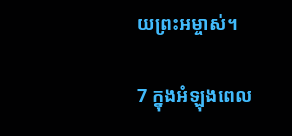យព្រះ‌អម្ចាស់។

7 ក្នុងអំឡុងពេល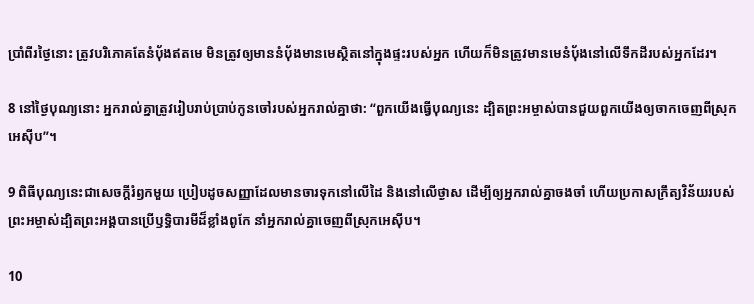ប្រាំ‌ពីរថ្ងៃនោះ ត្រូវបរិភោគតែនំប៉័ងឥតមេ មិនត្រូវឲ្យមាននំប៉័ងមានមេស្ថិតនៅក្នុងផ្ទះរបស់អ្នក ហើយក៏មិនត្រូវមានមេនំប៉័ងនៅលើទឹកដីរបស់អ្នកដែរ។

8 នៅថ្ងៃបុណ្យនោះ អ្នករាល់គ្នាត្រូវរៀបរាប់ប្រាប់កូនចៅរបស់អ្នករាល់គ្នាថា: “ពួកយើងធ្វើបុណ្យនេះ ដ្បិតព្រះ‌អម្ចាស់បានជួយពួកយើងឲ្យចាកចេញពីស្រុកអេស៊ីប”។

9 ពិធីបុណ្យនេះជាសេចក្ដីរំឭកមួយ ប្រៀបដូចសញ្ញាដែលមានចារទុកនៅលើដៃ និងនៅលើថ្ងាស ដើម្បីឲ្យអ្នករាល់គ្នាចងចាំ ហើយប្រកាសក្រឹត្យ‌វិន័យរបស់ព្រះ‌អម្ចាស់ដ្បិតព្រះ‌អង្គបានប្រើឫទ្ធិ‌បារមីដ៏ខ្លាំងពូកែ នាំអ្នករាល់គ្នាចេញពីស្រុកអេស៊ីប។

10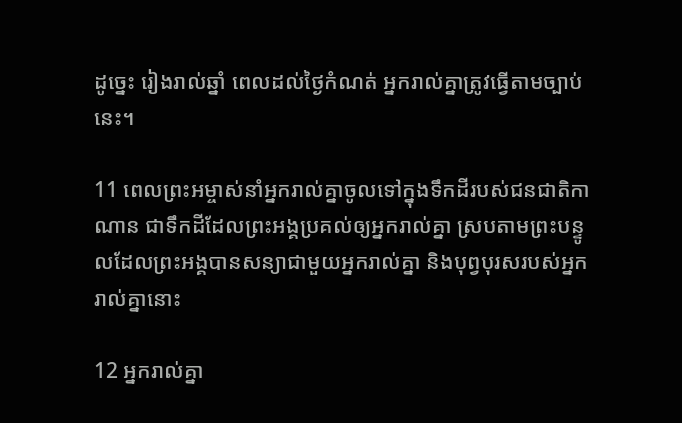ដូច្នេះ រៀងរាល់ឆ្នាំ ពេលដល់ថ្ងៃកំណត់ អ្នករាល់គ្នាត្រូវធ្វើតាមច្បាប់នេះ។

11 ពេលព្រះ‌អម្ចាស់នាំអ្នករាល់គ្នាចូលទៅក្នុងទឹកដីរបស់ជន‌ជាតិកាណាន ជាទឹកដីដែលព្រះ‌អង្គប្រគល់ឲ្យអ្នករាល់គ្នា ស្របតាមព្រះ‌បន្ទូលដែលព្រះ‌អង្គបានសន្យាជាមួយអ្នករាល់គ្នា និងបុព្វបុរសរបស់អ្នករាល់គ្នានោះ

12 អ្នករាល់គ្នា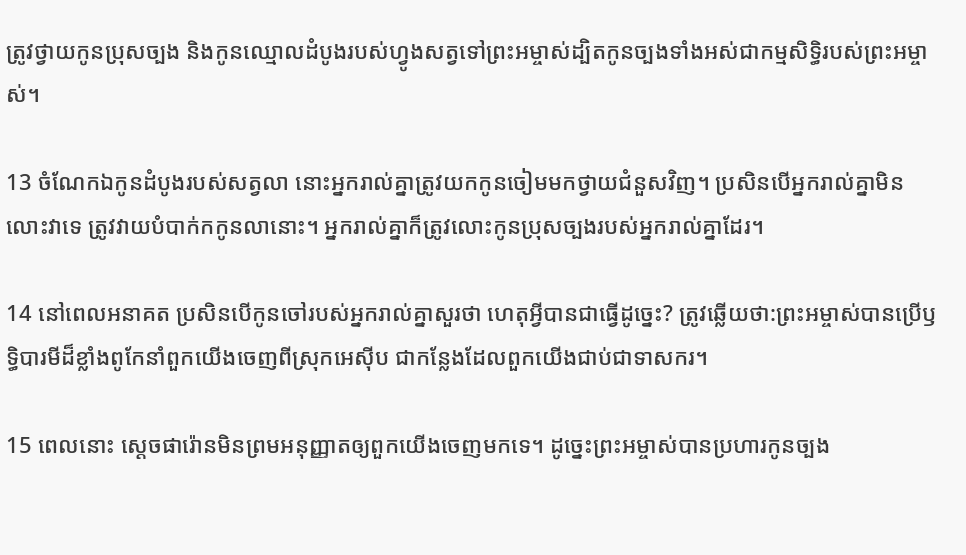ត្រូវថ្វាយកូនប្រុសច្បង និងកូនឈ្មោលដំបូងរបស់ហ្វូងសត្វទៅព្រះ‌អម្ចាស់ដ្បិតកូនច្បងទាំងអស់ជាកម្មសិទ្ធិរបស់ព្រះ‌អម្ចាស់។

13 ចំណែកឯកូនដំបូងរបស់សត្វលា នោះអ្នករាល់គ្នាត្រូវយកកូនចៀមមកថ្វាយជំនួសវិញ។ ប្រសិនបើអ្នករាល់គ្នាមិនលោះវាទេ ត្រូវវាយបំបាក់កកូនលានោះ។ អ្នករាល់គ្នាក៏ត្រូវលោះកូនប្រុសច្បងរបស់អ្នករាល់គ្នាដែរ។

14 នៅពេលអនាគត ប្រសិនបើកូនចៅរបស់អ្នករាល់គ្នាសួរថា ហេតុអ្វីបានជាធ្វើដូច្នេះ? ត្រូវឆ្លើយថា:ព្រះ‌អម្ចាស់បានប្រើឫទ្ធិ‌បារមីដ៏ខ្លាំងពូកែនាំពួកយើងចេញពីស្រុកអេស៊ីប ជាកន្លែងដែលពួកយើងជាប់ជាទាសករ។

15 ពេលនោះ ស្ដេចផារ៉ោនមិនព្រមអនុញ្ញាតឲ្យពួកយើងចេញមកទេ។ ដូច្នេះព្រះ‌អម្ចាស់បានប្រហារកូនច្បង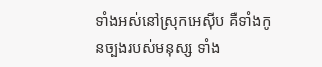ទាំងអស់នៅស្រុកអេស៊ីប គឺទាំងកូនច្បងរបស់មនុស្ស ទាំង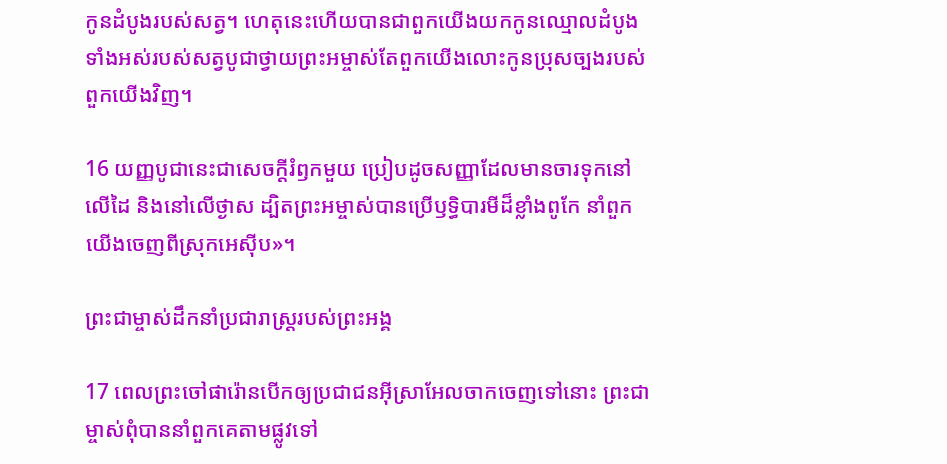កូនដំបូងរបស់សត្វ។ ហេតុនេះហើយបានជាពួកយើងយកកូនឈ្មោលដំបូងទាំងអស់របស់សត្វបូជាថ្វាយព្រះ‌អម្ចាស់តែពួកយើងលោះកូនប្រុសច្បងរបស់ពួកយើងវិញ។

16 យញ្ញ‌បូជានេះជាសេចក្ដីរំឭកមួយ ប្រៀបដូចសញ្ញាដែលមានចារទុកនៅលើដៃ និងនៅលើថ្ងាស ដ្បិតព្រះ‌អម្ចាស់បានប្រើឫទ្ធិ‌បារមីដ៏ខ្លាំងពូកែ នាំពួកយើងចេញពីស្រុកអេស៊ីប»។

ព្រះ‌ជាម្ចាស់ដឹកនាំប្រជា‌រាស្ដ្ររបស់ព្រះ‌អង្គ

17 ពេលព្រះចៅផារ៉ោនបើកឲ្យប្រជា‌ជនអ៊ីស្រា‌អែលចាកចេញទៅនោះ ព្រះ‌ជាម្ចាស់ពុំបាននាំពួកគេតាមផ្លូវទៅ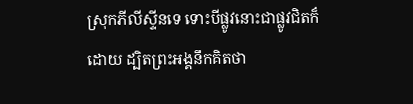ស្រុកភីលីស្ទីនទេ ទោះបីផ្លូវនោះជាផ្លូវជិតក៏ដោយ ដ្បិតព្រះ‌អង្គនឹកគិតថា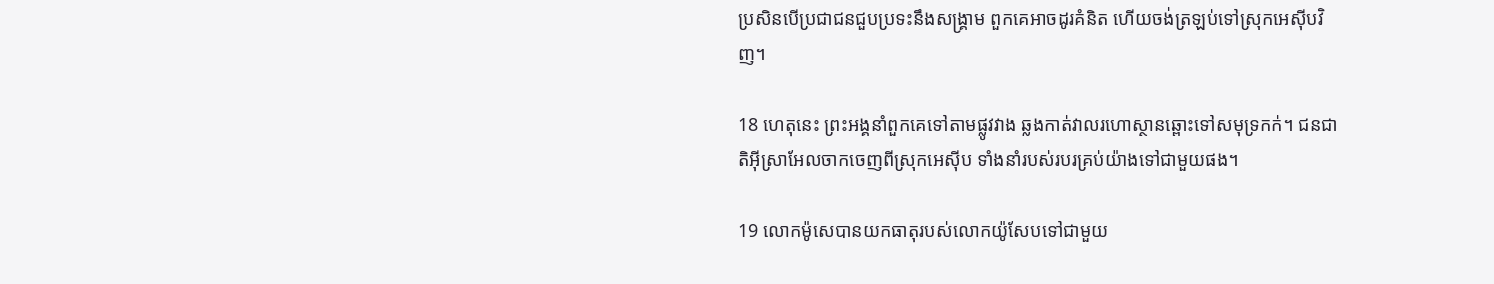ប្រសិនបើប្រជា‌ជនជួបប្រទះនឹងសង្គ្រាម ពួកគេអាចដូរគំនិត ហើយចង់ត្រឡប់ទៅស្រុកអេស៊ីបវិញ។

18 ហេតុនេះ ព្រះ‌អង្គនាំពួកគេទៅតាមផ្លូវវាង ឆ្លងកាត់វាលរហោ‌ស្ថានឆ្ពោះទៅសមុទ្រកក់។ ជន‌ជាតិអ៊ីស្រា‌អែលចាកចេញពីស្រុកអេស៊ីប ទាំងនាំរបស់របរគ្រប់យ៉ាងទៅជាមួយផង។

19 លោកម៉ូសេបានយកធាតុរបស់លោកយ៉ូសែបទៅជាមួយ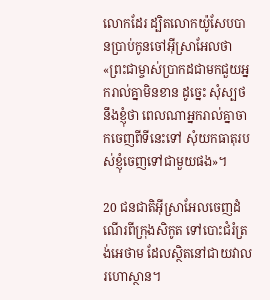លោកដែរ ដ្បិតលោកយ៉ូសែបបានប្រាប់កូនចៅអ៊ីស្រា‌អែលថា «ព្រះ‌ជាម្ចាស់ប្រាកដជាមកជួយអ្នករាល់គ្នាមិនខាន ដូច្នេះ សុំស្បថនឹងខ្ញុំថា ពេលណាអ្នករាល់គ្នាចាកចេញពីទីនេះទៅ សុំយកធាតុរបស់ខ្ញុំចេញទៅជាមួយផង»។

20 ជន‌ជាតិអ៊ីស្រា‌អែលចេញដំណើរពីក្រុងសិកូត ទៅបោះជំរំត្រង់អេថាម ដែលស្ថិតនៅជាយវាលរហោ‌ស្ថាន។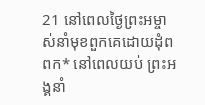21 នៅពេលថ្ងៃព្រះ‌អម្ចាស់នាំមុខពួកគេដោយដុំពពក* នៅពេលយប់ ព្រះ‌អង្គនាំ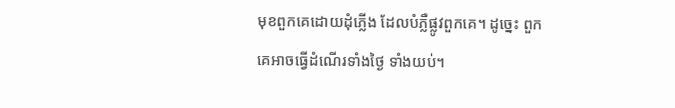មុខពួកគេដោយដុំភ្លើង ដែលបំភ្លឺផ្លូវពួកគេ។ ដូច្នេះ ពួកគេអាចធ្វើដំណើរទាំងថ្ងៃ ទាំងយប់។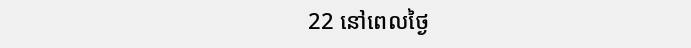22 នៅពេលថ្ងៃ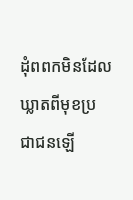ដុំពពកមិនដែលឃ្លាតពីមុខប្រជា‌ជនឡើ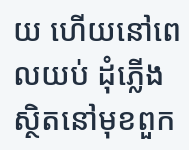យ ហើយនៅពេលយប់ ដុំភ្លើងស្ថិតនៅមុខពួក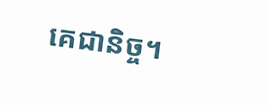គេជា‌និច្ច។